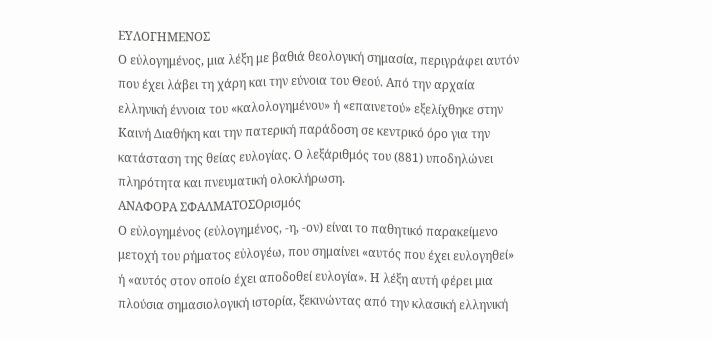ΕΥΛΟΓΗΜΕΝΟΣ
Ο εὐλογημένος, μια λέξη με βαθιά θεολογική σημασία, περιγράφει αυτόν που έχει λάβει τη χάρη και την εύνοια του Θεού. Από την αρχαία ελληνική έννοια του «καλολογημένου» ή «επαινετού» εξελίχθηκε στην Καινή Διαθήκη και την πατερική παράδοση σε κεντρικό όρο για την κατάσταση της θείας ευλογίας. Ο λεξάριθμός του (881) υποδηλώνει πληρότητα και πνευματική ολοκλήρωση.
ΑΝΑΦΟΡΑ ΣΦΑΛΜΑΤΟΣΟρισμός
Ο εὐλογημένος (εὐλογημένος, -η, -ον) είναι το παθητικό παρακείμενο μετοχή του ρήματος εὐλογέω, που σημαίνει «αυτός που έχει ευλογηθεί» ή «αυτός στον οποίο έχει αποδοθεί ευλογία». Η λέξη αυτή φέρει μια πλούσια σημασιολογική ιστορία, ξεκινώντας από την κλασική ελληνική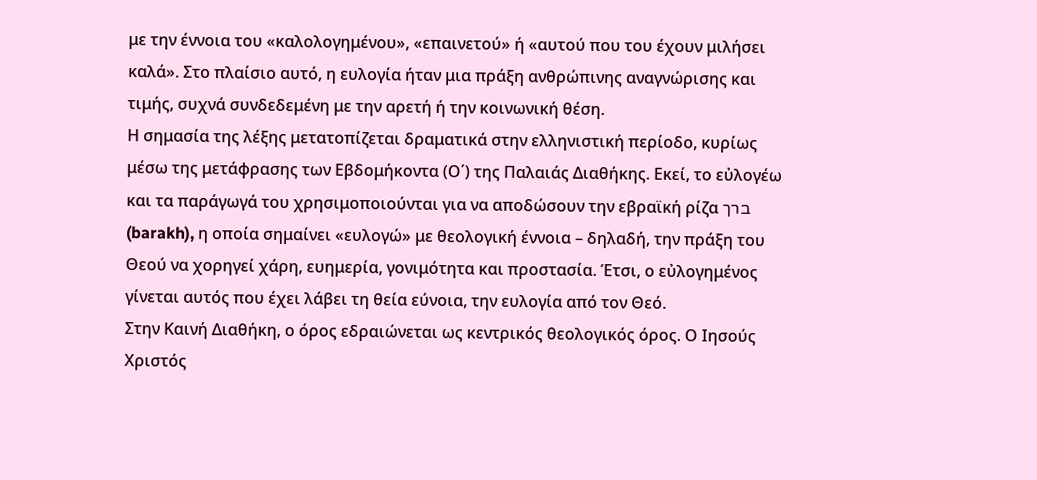με την έννοια του «καλολογημένου», «επαινετού» ή «αυτού που του έχουν μιλήσει καλά». Στο πλαίσιο αυτό, η ευλογία ήταν μια πράξη ανθρώπινης αναγνώρισης και τιμής, συχνά συνδεδεμένη με την αρετή ή την κοινωνική θέση.
Η σημασία της λέξης μετατοπίζεται δραματικά στην ελληνιστική περίοδο, κυρίως μέσω της μετάφρασης των Εβδομήκοντα (Ο΄) της Παλαιάς Διαθήκης. Εκεί, το εὐλογέω και τα παράγωγά του χρησιμοποιούνται για να αποδώσουν την εβραϊκή ρίζα ברך (barakh), η οποία σημαίνει «ευλογώ» με θεολογική έννοια – δηλαδή, την πράξη του Θεού να χορηγεί χάρη, ευημερία, γονιμότητα και προστασία. Έτσι, ο εὐλογημένος γίνεται αυτός που έχει λάβει τη θεία εύνοια, την ευλογία από τον Θεό.
Στην Καινή Διαθήκη, ο όρος εδραιώνεται ως κεντρικός θεολογικός όρος. Ο Ιησούς Χριστός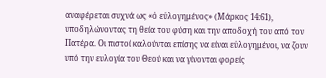αναφέρεται συχνά ως «ὁ εὐλογημένος» (Μάρκος 14:61), υποδηλώνοντας τη θεία του φύση και την αποδοχή του από τον Πατέρα. Οι πιστοί καλούνται επίσης να είναι εὐλογημένοι, να ζουν υπό την ευλογία του Θεού και να γίνονται φορείς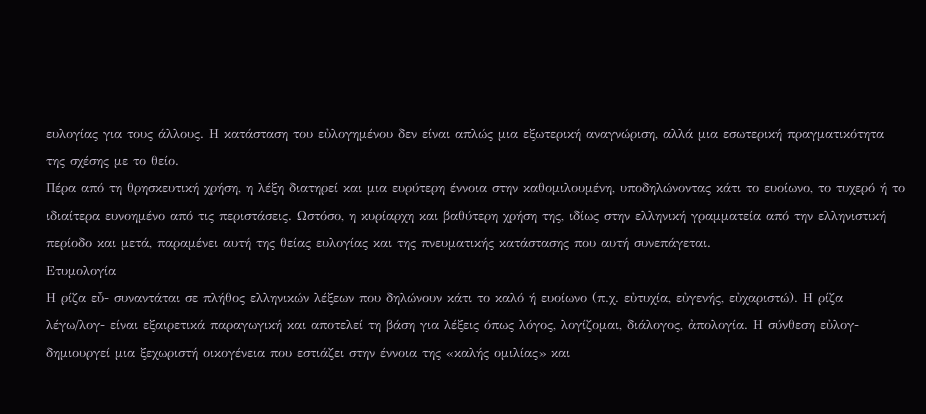ευλογίας για τους άλλους. Η κατάσταση του εὐλογημένου δεν είναι απλώς μια εξωτερική αναγνώριση, αλλά μια εσωτερική πραγματικότητα της σχέσης με το θείο.
Πέρα από τη θρησκευτική χρήση, η λέξη διατηρεί και μια ευρύτερη έννοια στην καθομιλουμένη, υποδηλώνοντας κάτι το ευοίωνο, το τυχερό ή το ιδιαίτερα ευνοημένο από τις περιστάσεις. Ωστόσο, η κυρίαρχη και βαθύτερη χρήση της, ιδίως στην ελληνική γραμματεία από την ελληνιστική περίοδο και μετά, παραμένει αυτή της θείας ευλογίας και της πνευματικής κατάστασης που αυτή συνεπάγεται.
Ετυμολογία
Η ρίζα εὖ- συναντάται σε πλήθος ελληνικών λέξεων που δηλώνουν κάτι το καλό ή ευοίωνο (π.χ. εὐτυχία, εὐγενής, εὐχαριστώ). Η ρίζα λέγω/λογ- είναι εξαιρετικά παραγωγική και αποτελεί τη βάση για λέξεις όπως λόγος, λογίζομαι, διάλογος, ἀπολογία. Η σύνθεση εὐλογ- δημιουργεί μια ξεχωριστή οικογένεια που εστιάζει στην έννοια της «καλής ομιλίας» και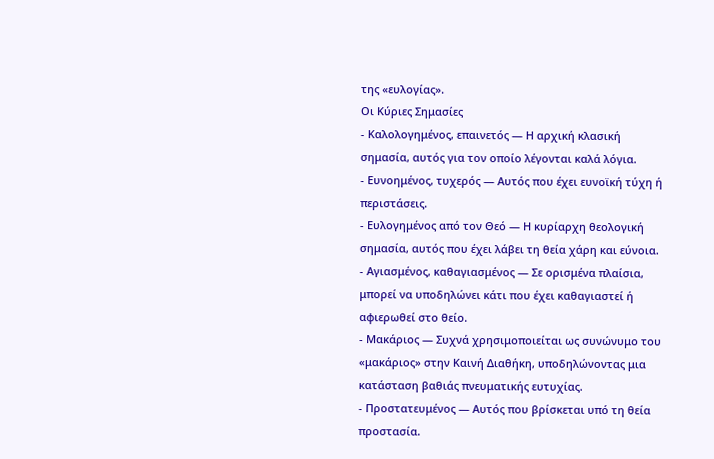της «ευλογίας».
Οι Κύριες Σημασίες
- Καλολογημένος, επαινετός — Η αρχική κλασική σημασία, αυτός για τον οποίο λέγονται καλά λόγια.
- Ευνοημένος, τυχερός — Αυτός που έχει ευνοϊκή τύχη ή περιστάσεις.
- Ευλογημένος από τον Θεό — Η κυρίαρχη θεολογική σημασία, αυτός που έχει λάβει τη θεία χάρη και εύνοια.
- Αγιασμένος, καθαγιασμένος — Σε ορισμένα πλαίσια, μπορεί να υποδηλώνει κάτι που έχει καθαγιαστεί ή αφιερωθεί στο θείο.
- Μακάριος — Συχνά χρησιμοποιείται ως συνώνυμο του «μακάριος» στην Καινή Διαθήκη, υποδηλώνοντας μια κατάσταση βαθιάς πνευματικής ευτυχίας.
- Προστατευμένος — Αυτός που βρίσκεται υπό τη θεία προστασία.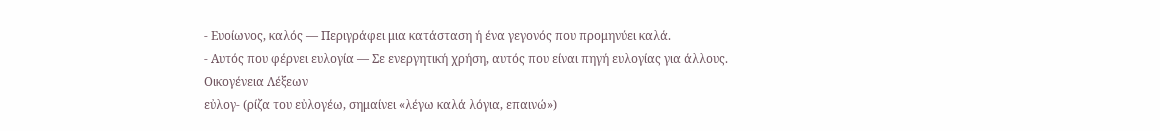- Ευοίωνος, καλός — Περιγράφει μια κατάσταση ή ένα γεγονός που προμηνύει καλά.
- Αυτός που φέρνει ευλογία — Σε ενεργητική χρήση, αυτός που είναι πηγή ευλογίας για άλλους.
Οικογένεια Λέξεων
εὐλογ- (ρίζα του εὐλογέω, σημαίνει «λέγω καλά λόγια, επαινώ»)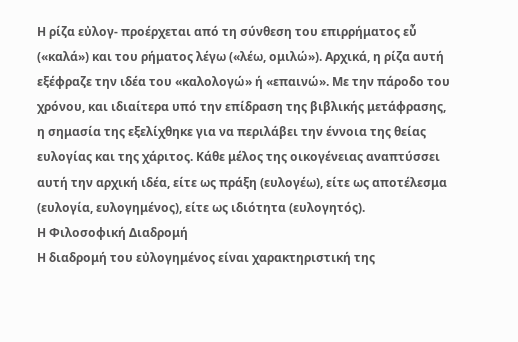Η ρίζα εὐλογ- προέρχεται από τη σύνθεση του επιρρήματος εὖ («καλά») και του ρήματος λέγω («λέω, ομιλώ»). Αρχικά, η ρίζα αυτή εξέφραζε την ιδέα του «καλολογώ» ή «επαινώ». Με την πάροδο του χρόνου, και ιδιαίτερα υπό την επίδραση της βιβλικής μετάφρασης, η σημασία της εξελίχθηκε για να περιλάβει την έννοια της θείας ευλογίας και της χάριτος. Κάθε μέλος της οικογένειας αναπτύσσει αυτή την αρχική ιδέα, είτε ως πράξη (ευλογέω), είτε ως αποτέλεσμα (ευλογία, ευλογημένος), είτε ως ιδιότητα (ευλογητός).
Η Φιλοσοφική Διαδρομή
Η διαδρομή του εὐλογημένος είναι χαρακτηριστική της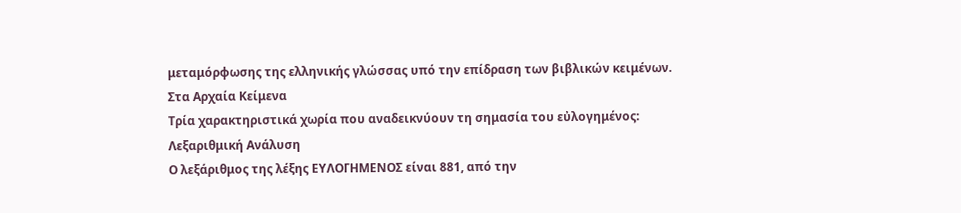μεταμόρφωσης της ελληνικής γλώσσας υπό την επίδραση των βιβλικών κειμένων.
Στα Αρχαία Κείμενα
Τρία χαρακτηριστικά χωρία που αναδεικνύουν τη σημασία του εὐλογημένος:
Λεξαριθμική Ανάλυση
Ο λεξάριθμος της λέξης ΕΥΛΟΓΗΜΕΝΟΣ είναι 881, από την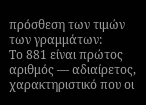πρόσθεση των τιμών των γραμμάτων:
Το 881 είναι πρώτος αριθμός — αδιαίρετος, χαρακτηριστικό που οι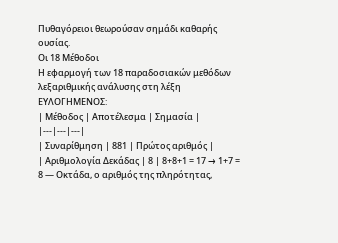Πυθαγόρειοι θεωρούσαν σημάδι καθαρής ουσίας.
Οι 18 Μέθοδοι
Η εφαρμογή των 18 παραδοσιακών μεθόδων λεξαριθμικής ανάλυσης στη λέξη ΕΥΛΟΓΗΜΕΝΟΣ:
| Μέθοδος | Αποτέλεσμα | Σημασία |
|---|---|---|
| Συναρίθμηση | 881 | Πρώτος αριθμός |
| Αριθμολογία Δεκάδας | 8 | 8+8+1 = 17 → 1+7 = 8 — Οκτάδα, ο αριθμός της πληρότητας,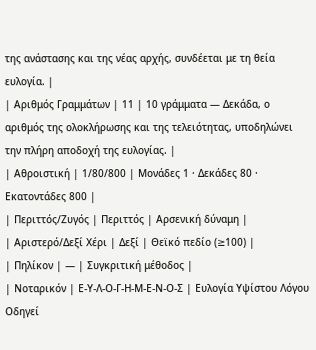της ανάστασης και της νέας αρχής, συνδέεται με τη θεία ευλογία. |
| Αριθμός Γραμμάτων | 11 | 10 γράμματα — Δεκάδα, ο αριθμός της ολοκλήρωσης και της τελειότητας, υποδηλώνει την πλήρη αποδοχή της ευλογίας. |
| Αθροιστική | 1/80/800 | Μονάδες 1 · Δεκάδες 80 · Εκατοντάδες 800 |
| Περιττός/Ζυγός | Περιττός | Αρσενική δύναμη |
| Αριστερό/Δεξί Χέρι | Δεξί | Θεϊκό πεδίο (≥100) |
| Πηλίκον | — | Συγκριτική μέθοδος |
| Νοταρικόν | Ε-Υ-Λ-Ο-Γ-Η-Μ-Ε-Ν-Ο-Σ | Ευλογία Υψίστου Λόγου Οδηγεί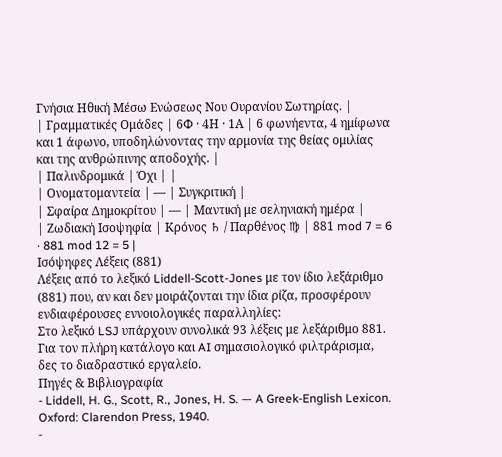Γνήσια Ηθική Μέσω Ενώσεως Νου Ουρανίου Σωτηρίας. |
| Γραμματικές Ομάδες | 6Φ · 4Η · 1Α | 6 φωνήεντα, 4 ημίφωνα και 1 άφωνο, υποδηλώνοντας την αρμονία της θείας ομιλίας και της ανθρώπινης αποδοχής. |
| Παλινδρομικά | Όχι | |
| Ονοματομαντεία | — | Συγκριτική |
| Σφαίρα Δημοκρίτου | — | Μαντική με σεληνιακή ημέρα |
| Ζωδιακή Ισοψηφία | Κρόνος ♄ / Παρθένος ♍ | 881 mod 7 = 6 · 881 mod 12 = 5 |
Ισόψηφες Λέξεις (881)
Λέξεις από το λεξικό Liddell-Scott-Jones με τον ίδιο λεξάριθμο (881) που, αν και δεν μοιράζονται την ίδια ρίζα, προσφέρουν ενδιαφέρουσες εννοιολογικές παραλληλίες:
Στο λεξικό LSJ υπάρχουν συνολικά 93 λέξεις με λεξάριθμο 881. Για τον πλήρη κατάλογο και AI σημασιολογικό φιλτράρισμα, δες το διαδραστικό εργαλείο.
Πηγές & Βιβλιογραφία
- Liddell, H. G., Scott, R., Jones, H. S. — A Greek-English Lexicon. Oxford: Clarendon Press, 1940.
-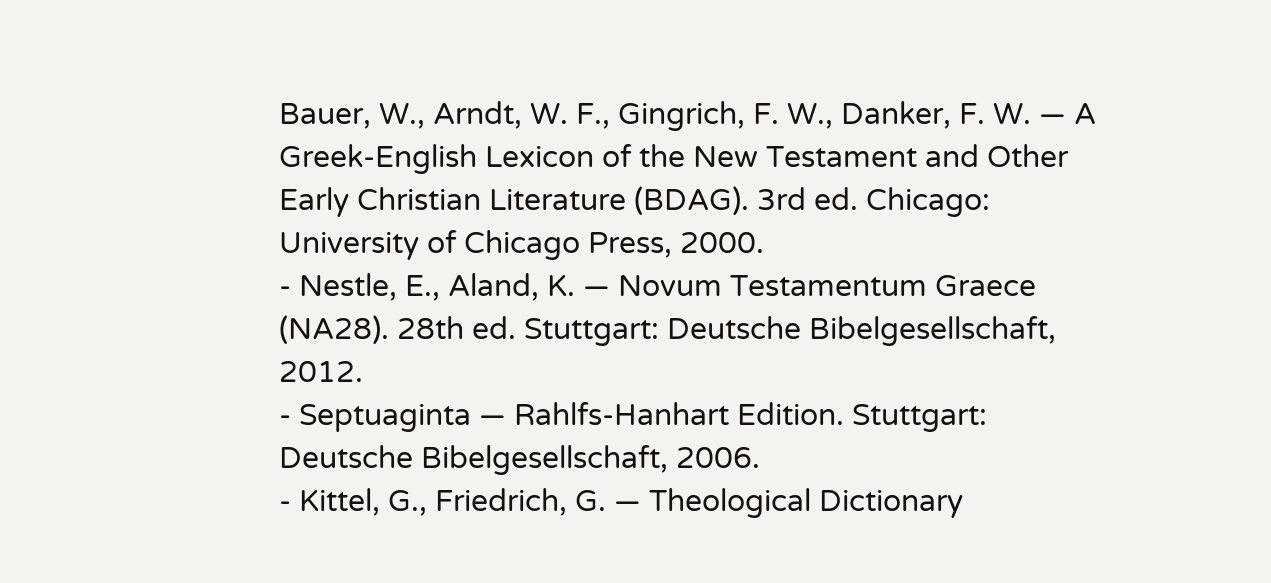Bauer, W., Arndt, W. F., Gingrich, F. W., Danker, F. W. — A Greek-English Lexicon of the New Testament and Other Early Christian Literature (BDAG). 3rd ed. Chicago: University of Chicago Press, 2000.
- Nestle, E., Aland, K. — Novum Testamentum Graece (NA28). 28th ed. Stuttgart: Deutsche Bibelgesellschaft, 2012.
- Septuaginta — Rahlfs-Hanhart Edition. Stuttgart: Deutsche Bibelgesellschaft, 2006.
- Kittel, G., Friedrich, G. — Theological Dictionary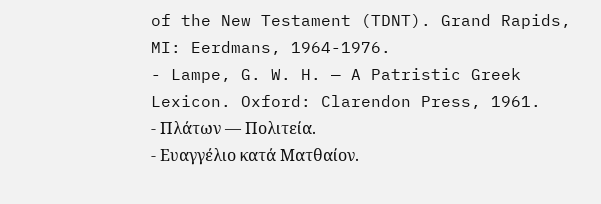of the New Testament (TDNT). Grand Rapids, MI: Eerdmans, 1964-1976.
- Lampe, G. W. H. — A Patristic Greek Lexicon. Oxford: Clarendon Press, 1961.
- Πλάτων — Πολιτεία.
- Ευαγγέλιο κατά Ματθαίον.